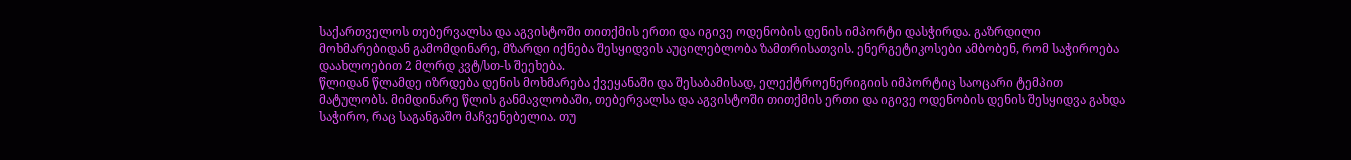საქართველოს თებერვალსა და აგვისტოში თითქმის ერთი და იგივე ოდენობის დენის იმპორტი დასჭირდა. გაზრდილი მოხმარებიდან გამომდინარე, მზარდი იქნება შესყიდვის აუცილებლობა ზამთრისათვის. ენერგეტიკოსები ამბობენ, რომ საჭიროება დაახლოებით 2 მლრდ კვტ/სთ-ს შეეხება.
წლიდან წლამდე იზრდება დენის მოხმარება ქვეყანაში და შესაბამისად, ელექტროენერიგიის იმპორტიც საოცარი ტემპით მატულობს. მიმდინარე წლის განმავლობაში, თებერვალსა და აგვისტოში თითქმის ერთი და იგივე ოდენობის დენის შესყიდვა გახდა საჭირო, რაც საგანგაშო მაჩვენებელია. თუ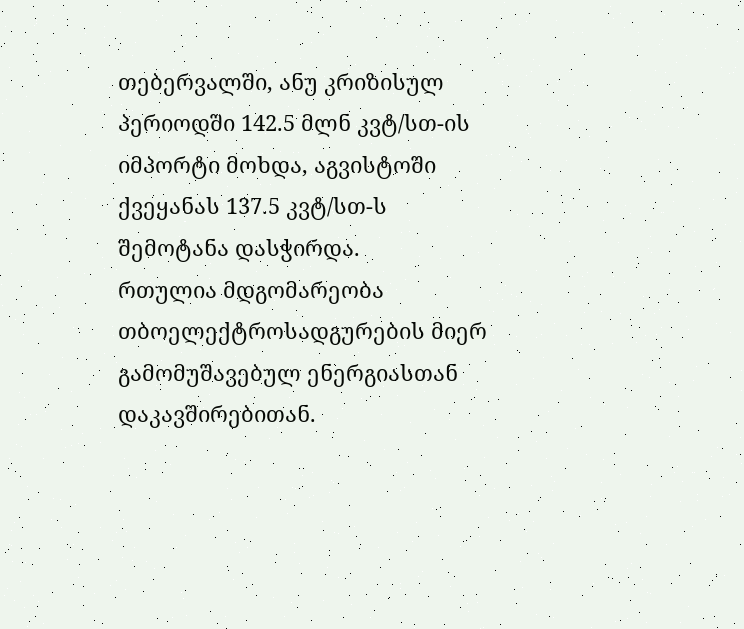თებერვალში, ანუ კრიზისულ პერიოდში 142.5 მლნ კვტ/სთ-ის იმპორტი მოხდა, აგვისტოში ქვეყანას 137.5 კვტ/სთ-ს შემოტანა დასჭირდა.
რთულია მდგომარეობა თბოელექტროსადგურების მიერ გამომუშავებულ ენერგიასთან დაკავშირებითან.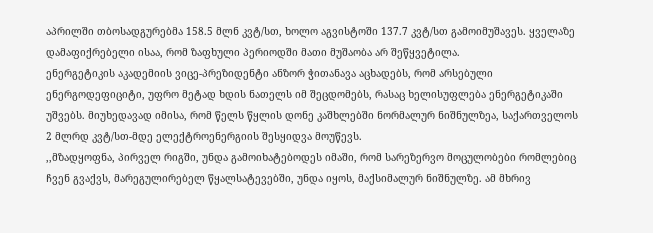აპრილში თბოსადგურებმა 158.5 მლნ კვტ/სთ, ხოლო აგვისტოში 137.7 კვტ/სთ გამოიმუშავეს. ყველაზე დამაფიქრებელი ისაა, რომ ზაფხული პერიოდში მათი მუშაობა არ შეწყვეტილა.
ენერგეტიკის აკადემიის ვიცე-პრეზიდენტი ანზორ ჭითანავა აცხადებს, რომ არსებული ენერგოდეფიციტი, უფრო მეტად ხდის ნათელს იმ შეცდომებს, რასაც ხელისუფლება ენერგეტიკაში უშვებს. მიუხედავად იმისა, რომ წელს წყლის დონე კაშხლებში ნორმალურ ნიშნულზეა, საქართველოს 2 მლრდ კვტ/სთ-მდე ელექტროენერგიის შესყიდვა მოუწევს.
,,მზადყოფნა, პირველ რიგში, უნდა გამოიხატებოდეს იმაში, რომ სარეზერვო მოცულობები რომლებიც ჩვენ გვაქვს, მარეგულირებელ წყალსატევებში, უნდა იყოს, მაქსიმალურ ნიშნულზე. ამ მხრივ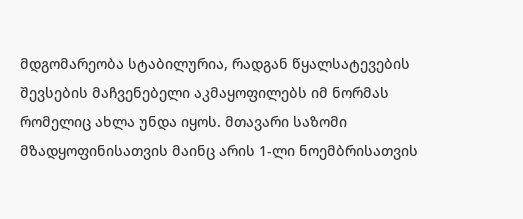მდგომარეობა სტაბილურია, რადგან წყალსატევების შევსების მაჩვენებელი აკმაყოფილებს იმ ნორმას რომელიც ახლა უნდა იყოს. მთავარი საზომი მზადყოფინისათვის მაინც არის 1-ლი ნოემბრისათვის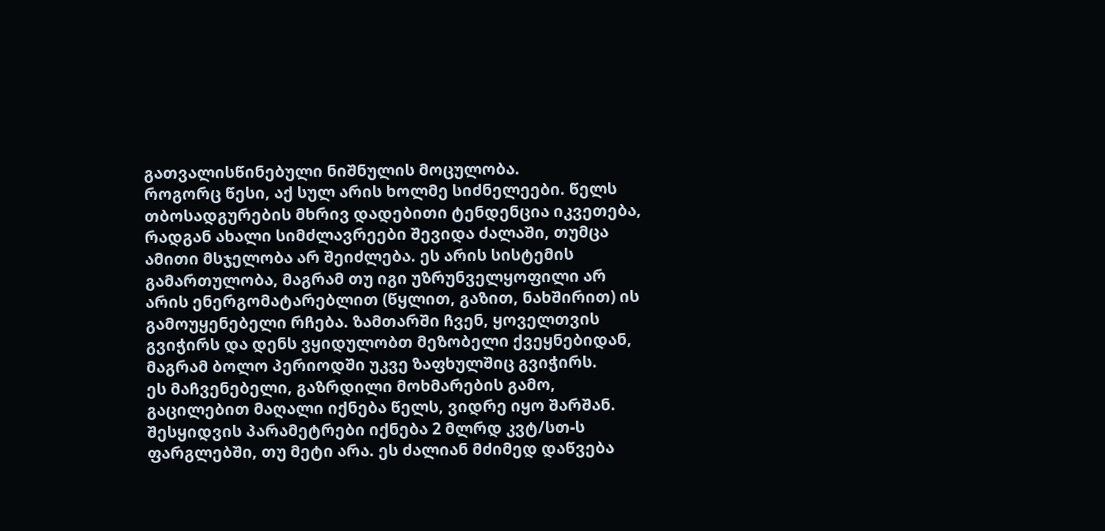გათვალისწინებული ნიშნულის მოცულობა.
როგორც წესი, აქ სულ არის ხოლმე სიძნელეები. წელს თბოსადგურების მხრივ დადებითი ტენდენცია იკვეთება, რადგან ახალი სიმძლავრეები შევიდა ძალაში, თუმცა ამითი მსჯელობა არ შეიძლება. ეს არის სისტემის გამართულობა, მაგრამ თუ იგი უზრუნველყოფილი არ არის ენერგომატარებლით (წყლით, გაზით, ნახშირით) ის გამოუყენებელი რჩება. ზამთარში ჩვენ, ყოველთვის გვიჭირს და დენს ვყიდულობთ მეზობელი ქვეყნებიდან, მაგრამ ბოლო პერიოდში უკვე ზაფხულშიც გვიჭირს.
ეს მაჩვენებელი, გაზრდილი მოხმარების გამო, გაცილებით მაღალი იქნება წელს, ვიდრე იყო შარშან. შესყიდვის პარამეტრები იქნება 2 მლრდ კვტ/სთ-ს ფარგლებში, თუ მეტი არა. ეს ძალიან მძიმედ დაწვება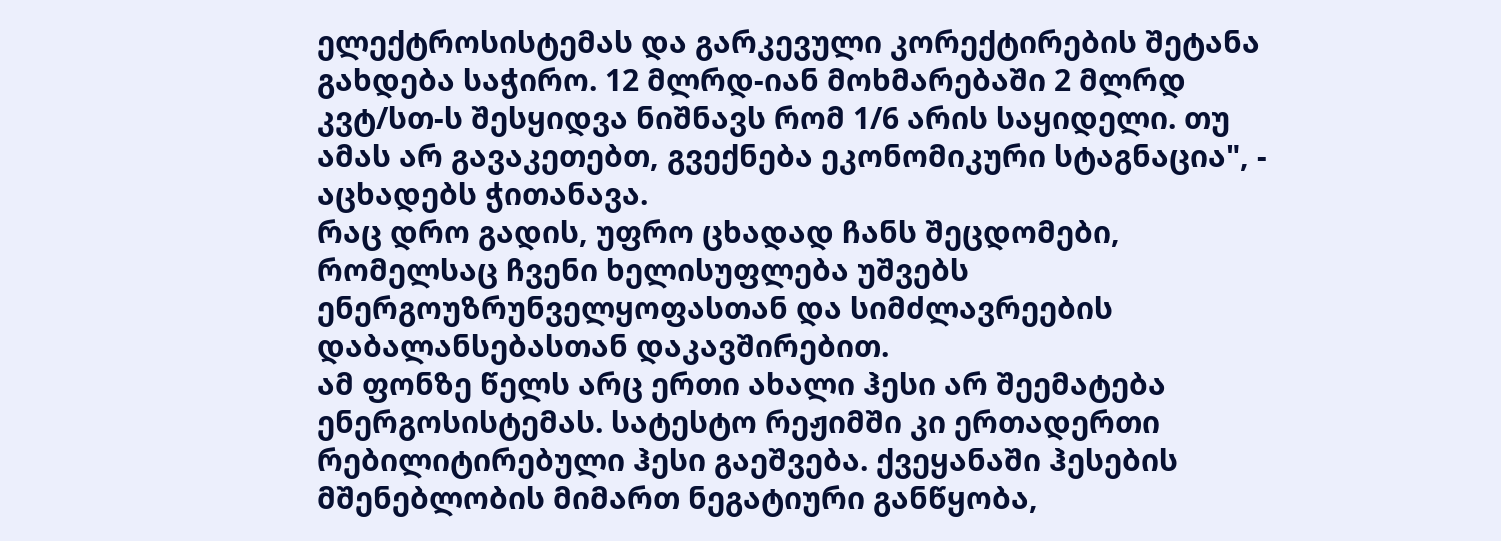ელექტროსისტემას და გარკევული კორექტირების შეტანა გახდება საჭირო. 12 მლრდ-იან მოხმარებაში 2 მლრდ კვტ/სთ-ს შესყიდვა ნიშნავს რომ 1/6 არის საყიდელი. თუ ამას არ გავაკეთებთ, გვექნება ეკონომიკური სტაგნაცია", - აცხადებს ჭითანავა.
რაც დრო გადის, უფრო ცხადად ჩანს შეცდომები, რომელსაც ჩვენი ხელისუფლება უშვებს ენერგოუზრუნველყოფასთან და სიმძლავრეების დაბალანსებასთან დაკავშირებით.
ამ ფონზე წელს არც ერთი ახალი ჰესი არ შეემატება ენერგოსისტემას. სატესტო რეჟიმში კი ერთადერთი რებილიტირებული ჰესი გაეშვება. ქვეყანაში ჰესების მშენებლობის მიმართ ნეგატიური განწყობა,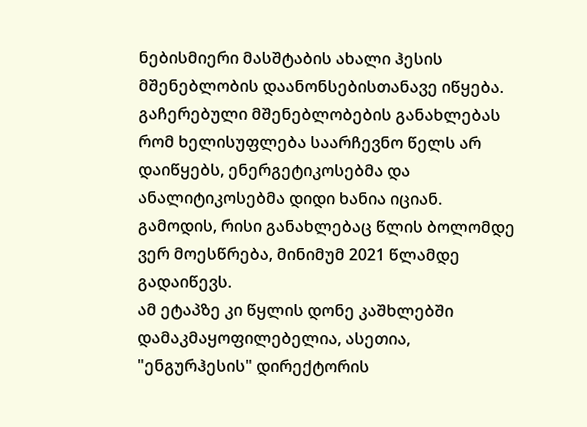ნებისმიერი მასშტაბის ახალი ჰესის მშენებლობის დაანონსებისთანავე იწყება. გაჩერებული მშენებლობების განახლებას რომ ხელისუფლება საარჩევნო წელს არ დაიწყებს, ენერგეტიკოსებმა და ანალიტიკოსებმა დიდი ხანია იციან. გამოდის, რისი განახლებაც წლის ბოლომდე ვერ მოესწრება, მინიმუმ 2021 წლამდე გადაიწევს.
ამ ეტაპზე კი წყლის დონე კაშხლებში დამაკმაყოფილებელია, ასეთია, "ენგურჰესის" დირექტორის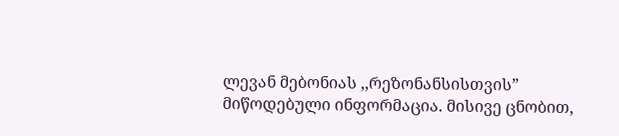ლევან მებონიას ,,რეზონანსისთვის” მიწოდებული ინფორმაცია. მისივე ცნობით,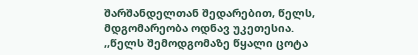შარშანდელთან შედარებით, წელს, მდგომარეობა ოდნავ უკეთესია.
,,წელს შემოდგომაზე წყალი ცოტა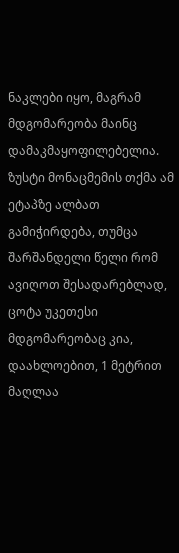ნაკლები იყო, მაგრამ მდგომარეობა მაინც დამაკმაყოფილებელია. ზუსტი მონაცმემის თქმა ამ ეტაპზე ალბათ გამიჭირდება, თუმცა შარშანდელი წელი რომ ავიღოთ შესადარებლად, ცოტა უკეთესი მდგომარეობაც კია, დაახლოებით, 1 მეტრით მაღლაა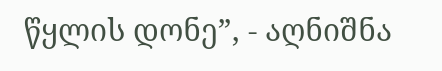წყლის დონე”, - აღნიშნა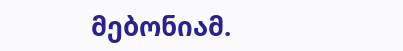მებონიამ.